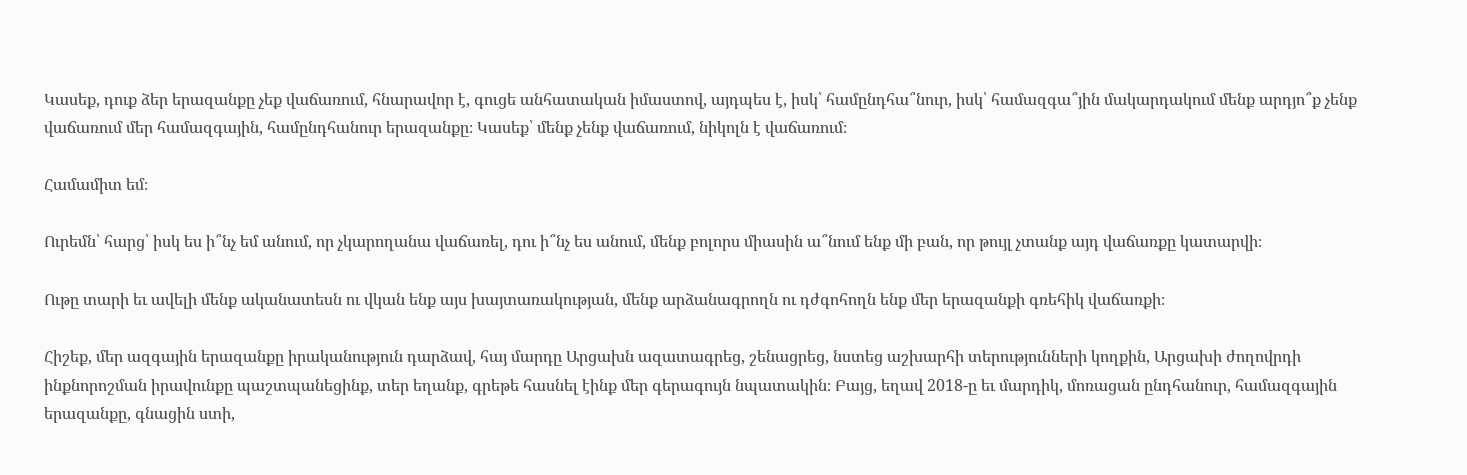Կասեք, դուք ձեր երազանքը չեք վաճառում, հնարավոր է, գուցե անհատական իմաստով, այդպես է, իսկ՝ համընդհա՞նուր, իսկ՝ համազգա՞յին մակարդակում մենք արդյո՞ք չենք վաճառում մեր համազգային, համընդհանուր երազանքը։ Կասեք՝ մենք չենք վաճառում, նիկոլն է վաճառում։

Համամիտ եմ։

Ուրեմն՝ հարց՝ իսկ ես ի՞նչ եմ անում, որ չկարողանա վաճառել, դու ի՞նչ ես անում, մենք բոլորս միասին ա՞նում ենք մի բան, որ թույլ չտանք այդ վաճառքը կատարվի։

Ութը տարի եւ ավելի մենք ականատեսն ու վկան ենք այս խայտառակության, մենք արձանագրողն ու դժգոհողն ենք մեր երազանքի գռեհիկ վաճառքի։

Հիշեք, մեր ազգային երազանքը իրականություն դարձավ, հայ մարդը Արցախն ազատագրեց, շենացրեց, նստեց աշխարհի տերությունների կողքին, Արցախի ժողովրդի ինքնորոշման իրավունքը պաշտպանեցինք, տեր եղանք, գրեթե հասնել էինք մեր գերագույն նպատակին։ Բայց, եղավ 2018-ը եւ մարդիկ, մոռացան ընդհանուր, համազգային երազանքը, գնացին ստի,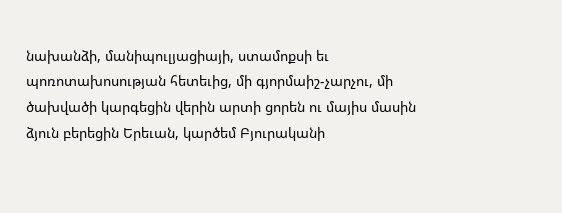նախանձի, մանիպուլյացիայի, ստամոքսի եւ պոռոտախոսության հետեւից, մի գյորմաիշ-չարչու, մի ծախվածի կարգեցին վերին արտի ցորեն ու մայիս մասին ձյուն բերեցին Երեւան, կարծեմ Բյուրականի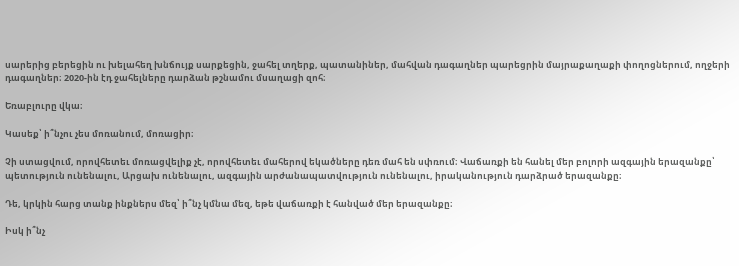սարերից բերեցին ու խելահեղ խնճույք սարքեցին, ջահել տղերք, պատանիներ, մահվան դագաղներ պարեցրին մայրաքաղաքի փողոցներում, ողջերի դագաղներ։ 2020-ին էդ ջահելները դարձան թշնամու մսաղացի զոհ։

Եռաբլուրը վկա։

Կասեք՝ ի՞նչու չես մոռանում, մոռացիր։

Չի ստացվում, որովհետեւ մոռացվելիք չէ, որովհետեւ մահերով եկածները դեռ մահ են սփռում։ Վաճառքի են հանել մեր բոլորի ազգային երազանքը՝ պետություն ունենալու, Արցախ ունենալու, ազգային արժանապատվություն ունենալու, իրականություն դարձրած երազանքը։

Դե, կրկին հարց տանք ինքներս մեզ՝ ի՞նչ կմնա մեզ, եթե վաճառքի է հանված մեր երազանքը։

Իսկ ի՞նչ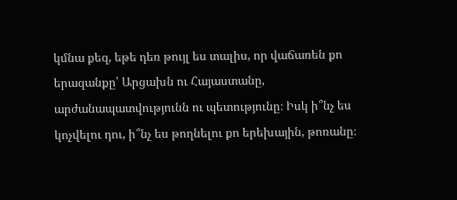կմնա քեզ, եթե դեռ թույլ ես տալիս, որ վաճառեն քո երազանքը՝ Արցախն ու Հայաստանը, արժանապատվությունն ու պետությունը։ Իսկ ի՞նչ ես կոչվելու դու, ի՞նչ ես թողնելու քո երեխային, թոռանը։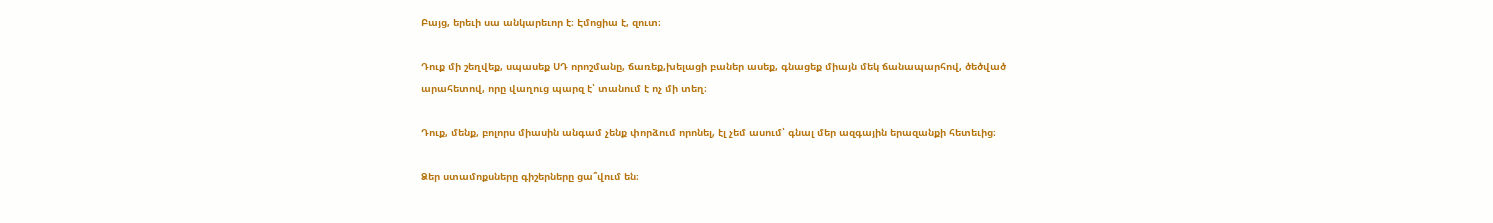Բայց, երեւի սա անկարեւոր է։ Էմոցիա է, զուտ։

Դուք մի շեղվեք, սպասեք ՍԴ որոշմանը, ճառեք,խելացի բաներ ասեք, գնացեք միայն մեկ ճանապարհով, ծեծված արահետով, որը վաղուց պարզ է՝ տանում է ոչ մի տեղ։

Դուք, մենք, բոլորս միասին անգամ չենք փորձում որոնել, էլ չեմ ասում՝ գնալ մեր ազգային երազանքի հետեւից։

Ձեր ստամոքսները գիշերները ցա՞վում են։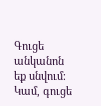Գուցե անկանոն եք սնվում։ Կամ, գուցե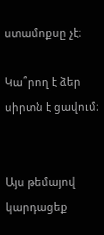ստամոքսը չէ։

Կա՞րող է ձեր սիրտն է ցավում։


Այս թեմայով կարդացեք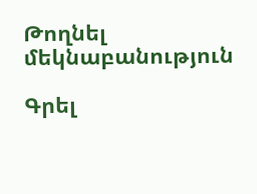Թողնել մեկնաբանություն

Գրել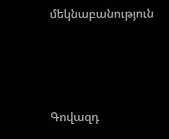մեկնաբանություն



Գովազդ